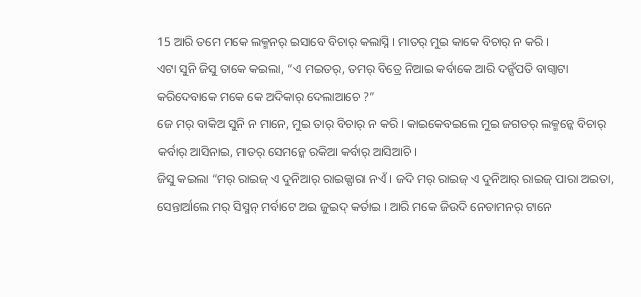15 ଆରି ତମେ ମକେ ଲକ୍ମନର୍ ଇସାବେ ବିଚାର୍ କଲାସ୍ନି । ମାତର୍ ମୁଇ କାକେ ବିଚାର୍ ନ କରି ।
ଏଟା ସୁନି ଜିସୁ ତାକେ କଇଲା, “ଏ ମଇତର୍, ତମର୍ ବିତ୍ରେ ନିଆଇ କର୍ବାକେ ଆରି ଦନ୍ସଁପତି ବାଗ୍ବାଟା କରିଦେବାକେ ମକେ କେ ଅଦିକାର୍ ଦେଲାଆଚେ ?”
ଜେ ମର୍ ବାକିଅ ସୁନି ନ ମାନେ, ମୁଇ ତାର୍ ବିଚାର୍ ନ କରି । କାଇକେବଇଲେ ମୁଇ ଜଗତର୍ ଲକ୍ମନ୍କେ ବିଚାର୍ କର୍ବାର୍ ଆସିନାଇ, ମାତର୍ ସେମନ୍କେ ରକିଆ କର୍ବାର୍ ଆସିଆଚି ।
ଜିସୁ କଇଲା “ମର୍ ରାଇଜ୍ ଏ ଦୁନିଆର୍ ରାଇଜ୍ପାରା ନଏଁ । ଜଦି ମର୍ ରାଇଜ୍ ଏ ଦୁନିଆର୍ ରାଇଜ୍ ପାରା ଅଇତା, ସେନ୍ତାର୍ଆଲେ ମର୍ ସିସ୍ମନ୍ ମର୍ବାଟେ ଅଇ ଜୁଇଦ୍ କର୍ତାଇ । ଆରି ମକେ ଜିଉଦି ନେତାମନର୍ ଟାନେ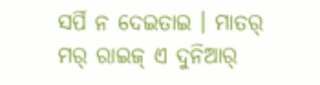ସର୍ପି ନ ଦେଇତାଇ । ମାତର୍ ମର୍ ରାଇଜ୍ ଏ ଦୁନିଆର୍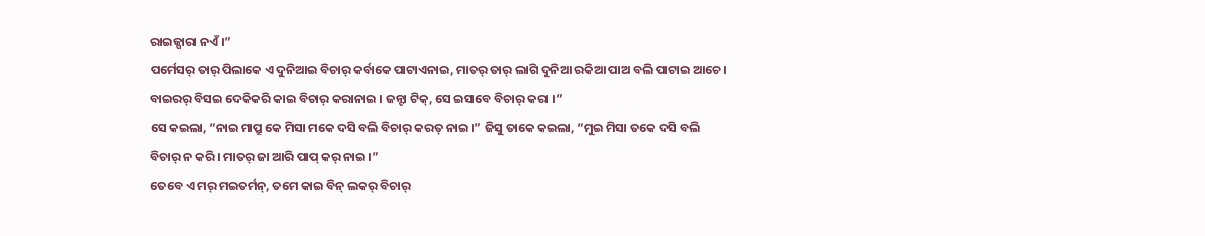ରାଇଜ୍ପାରା ନଏଁ ।”
ପର୍ମେସର୍ ତାର୍ ପିଲାକେ ଏ ଦୁନିଆଇ ବିଚାର୍ କର୍ବାକେ ପାଟାଏନାଇ, ମାତର୍ ତାର୍ ଲାଗି ଦୁନିଆ ରକିଆ ପାଅ ବଲି ପାଟାଇ ଆଚେ ।
ବାଇରର୍ ବିସଇ ଦେକିକରି କାଇ ବିଚାର୍ କରାନାଇ । ଜନ୍ଟା ଟିକ୍, ସେ ଇସାବେ ବିଚାର୍ କରା ।”
ସେ କଇଲା, “ନାଇ ମାପ୍ରୁ କେ ମିସା ମକେ ଦସି ବଲି ବିଚାର୍ କରତ୍ ନାଇ ।” ଜିସୁ ତାକେ କଇଲା, “ମୁଇ ମିସା ତକେ ଦସି ବଲି ବିଚାର୍ ନ କରି । ମାତର୍ ଜା ଆରି ପାପ୍ କର୍ ନାଇ ।”
ତେବେ ଏ ମର୍ ମଇତର୍ମନ୍, ତମେ କାଇ ବିନ୍ ଲକର୍ ବିଚାର୍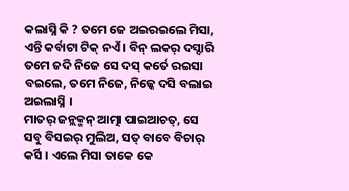କଲାସ୍ନି କି ? ତମେ ଜେ ଅଇରଇଲେ ମିସା, ଏନ୍ତି କର୍ବାଟା ଟିକ୍ ନଏଁ । ବିନ୍ ଲକର୍ ଦସ୍ଦାରି ତମେ ଜଦି ନିଜେ ସେ ଦସ୍ କର୍ତେ ରଇସା ବଇଲେ, ତମେ ନିଜେ, ନିଜ୍କେ ଦସି ବଲାଇ ଅଇଲାସ୍ନି ।
ମାତର୍ ଜନ୍ଲକ୍ମନ୍ ଆତ୍ମା ପାଇଆଚତ୍, ସେ ସବୁ ବିସଇର୍ ମୁଲିଅ, ସତ୍ ବାବେ ବିଚାର୍ କର୍ସି । ଏଲେ ମିସା ତାକେ କେ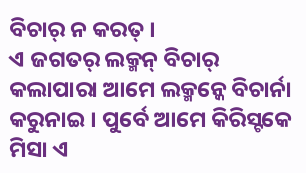ବିଚାର୍ ନ କରତ୍ ।
ଏ ଜଗତର୍ ଲକ୍ମନ୍ ବିଚାର୍ କଲାପାରା ଆମେ ଲକ୍ମନ୍କେ ବିଚାର୍ନା କରୁନାଇ । ପୁର୍ବେ ଆମେ କିରିସ୍ଟକେ ମିସା ଏ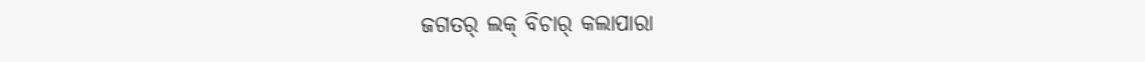ଜଗତର୍ ଲକ୍ ବିଚାର୍ କଲାପାରା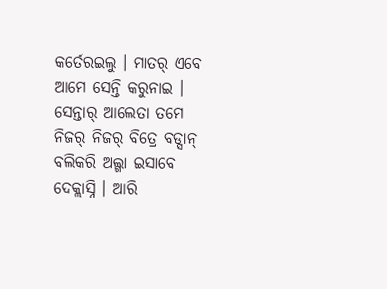କର୍ତେରଇଲୁ । ମାତର୍ ଏବେ ଆମେ ସେନ୍ତି କରୁନାଇ ।
ସେନ୍ତାର୍ ଆଲେତା ତମେ ନିଜର୍ ନିଜର୍ ବିତ୍ରେ ବଡ୍ସାନ୍ ବଲିକରି ଅଲ୍ଗା ଇସାବେ ଦେକ୍ଲାସ୍ନି । ଆରି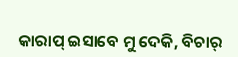କାରାପ୍ ଇସାବେ ମୁ ଦେକି, ବିଚାର୍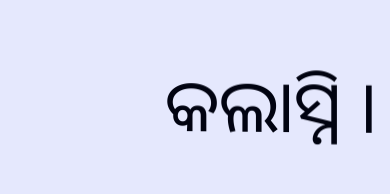କଲାସ୍ନି ।